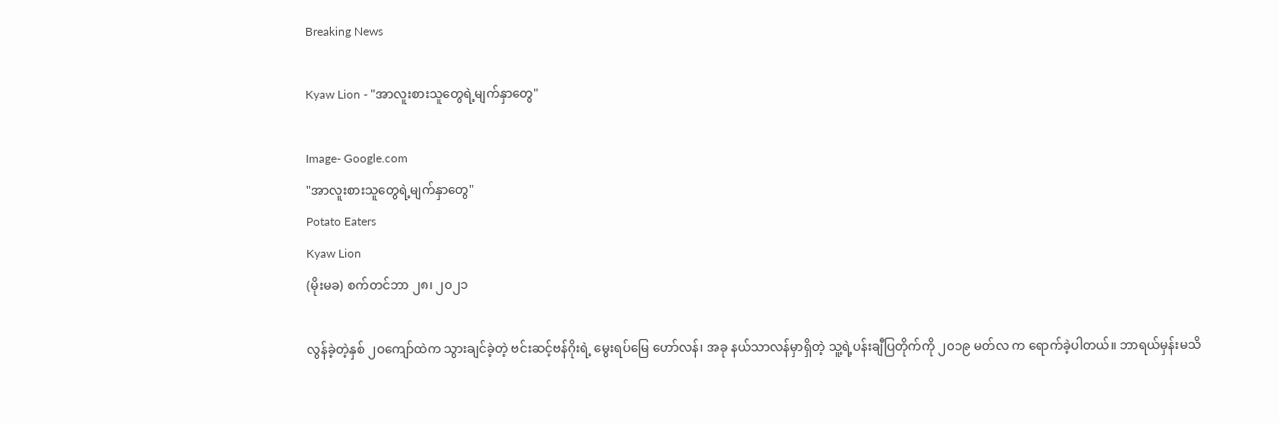Breaking News

Kyaw Lion - "အာလူးစားသူတွေရဲ့မျက်နှာတွေ"

Image- Google.com
"အာလူးစားသူတွေရဲ့မျက်နှာတွေ"
Potato Eaters
Kyaw Lion
(မိုးမခ) စက်တင်ဘာ ၂၈၊ ၂၀၂၁

လွန်ခဲ့တဲ့နှစ် ၂ဝကျော်ထဲက သွားချင်ခဲ့တဲ့ ဗင်းဆင့်ဗန်ဂိုးရဲ့ မွေးရပ်မြေ ဟော်လန်၊ အခု နယ်သာလန်မှာရှိတဲ့ သူ့ရဲ့ပန်းချီပြတိုက်ကို ၂၀၁၉ မတ်လ က ရောက်ခဲ့ပါတယ်။ ဘာရယ်မှန်းမသိ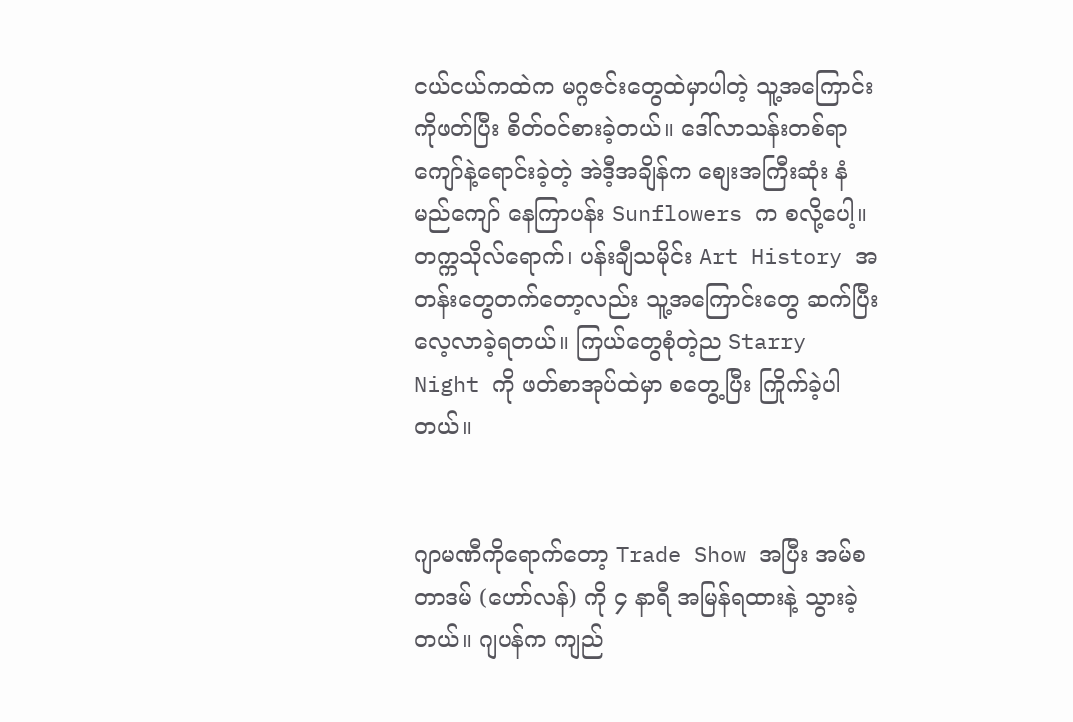ငယ်ငယ်ကထဲက မဂ္ဂဇင်းတွေထဲမှာပါတဲ့ သူ့အကြောင်းကိုဖတ်ပြီး စိတ်ဝင်စားခဲ့တယ်။ ဒေါ်လာသန်းတစ်ရာကျော်နဲ့ရောင်းခဲ့တဲ့ အဲဒီ့အချိန်က စျေးအကြီးဆုံး နံမည်ကျော် နေကြာပန်း Sunflowers က စလို့ပေါ့။ တက္ကသိုလ်ရောက်၊ ပန်းချီသမိုင်း Art History အတန်းတွေတက်တော့လည်း သူ့အကြောင်းတွေ ဆက်ပြီးလေ့လာခဲ့ရတယ်။ ကြယ်တွေစုံတဲ့ည Starry Night ကို ဖတ်စာအုပ်ထဲမှာ စတွေ့ပြီး ကြိုက်ခဲ့ပါတယ်။


ဂျာမဏီကိုရောက်တော့ Trade Show အပြီး အမ်စတာဒမ် (ဟော်လန်) ကို ၄ နာရီ အမြန်ရထားနဲ့ သွားခဲ့တယ်။ ဂျပန်က ကျည်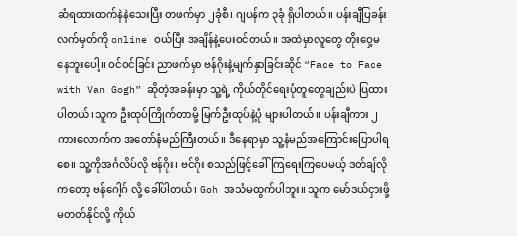ဆံရထားထက်နဲနဲသေးပြီး တဖက်မှာ ၂ခုံစီ၊ ဂျပန်က ၃ခုံ ရှိပါတယ်။ ပန်းချီပြခန်းလက်မှတ်ကို online ဝယ်ပြီး အချိန်နဲ့ပေးဝင်တယ်။ အထဲမှာလူတွေ တိုးဝှေ့မနေဘူးပေါ့။ ဝင်ဝင်ခြင်း ညာဖက်မှာ ဗန်ဂိုးနဲ့မျက်နှာခြင်းဆိုင် “Face to Face with Van Gogh” ဆိုတဲ့အခန်းမှာ သူ့ရဲ့ ကိုယ်တိုင်ရေးပုံတူတွေချည်းပဲ ပြထားပါတယ်၊သူက ဦးထုပ်ကြိုက်တာမို့ မြက်ဦးထုပ်နဲ့ပုံ များပါတယ်။ ပန်းချီကား ၂ကားလောက်က အတော်နံမည်ကြီးတယ်။ ဒီနေရာမှာ သူ့နံမည်အကြောင်းပြောပါရစေ။ သူ့ကိုအင်္ဂလိပ်လို ဗန်ဂိုး၊ ဗင်ဂိုး စသည်ဖြင့်ခေါ်ကြရေးကြပေမယ့် ဒတ်ချ်လိုကတော့ ဗန်ဂေါ့ဂ် လို့ ခေါ်ပါတယ်၊ Goh အသံမထွက်ပါဘူး။ သူက မော်ဒယ်ငှားဖို့မတတ်နိုင်လို့ ကိုယ်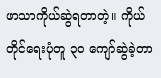ဖာသာကိုယ်ဆွဲရတာတဲ့။ ကိုယ်တိုင်ရေးပုံတူ ၃၀ ကျော်ဆွဲခဲ့တာ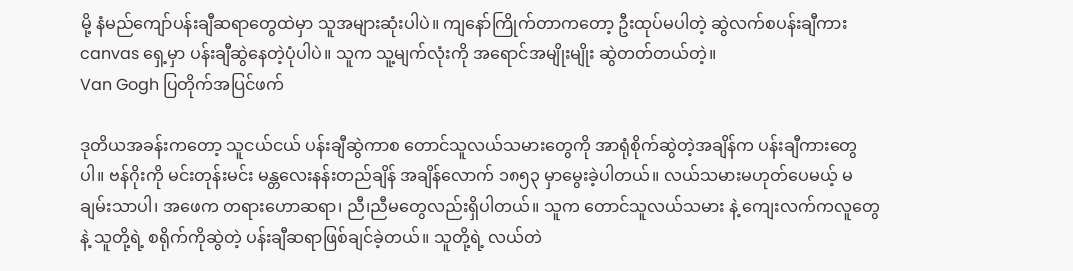မို့ နံမည်ကျော်ပန်းချီဆရာတွေထဲမှာ သူအများဆုံးပါပဲ။ ကျနော်ကြိုက်တာကတော့ ဦးထုပ်မပါတဲ့ ဆွဲလက်စပန်းချီကား canvas ရှေ့မှာ ပန်းချီဆွဲနေတဲ့ပုံပါပဲ။ သူက သူ့မျက်လုံးကို အရောင်အမျိုးမျိုး ဆွဲတတ်တယ်တဲ့။
Van Gogh ပြတိုက်အပြင်ဖက်

ဒုတိယအခန်းကတော့ သူငယ်ငယ် ပန်းချီဆွဲကာစ တောင်သူလယ်သမားတွေကို အာရုံစိုက်ဆွဲတဲ့အချိန်က ပန်းချီကားတွေပါ။ ဗန်ဂိုးကို မင်းတုန်းမင်း မန္တလေးနန်းတည်ချိန် အချိန်လောက် ၁၈၅၃ မှာမွေးခဲ့ပါတယ်။ လယ်သမားမဟုတ်ပေမယ့် မချမ်းသာပါ၊ အဖေက တရားဟောဆရာ၊ ညီ၊ညီမတွေလည်းရှိပါတယ်။ သူက တောင်သူလယ်သမား နဲ့ ကျေးလက်ကလူတွေနဲ့ သူတို့ရဲ့ စရိုက်ကိုဆွဲတဲ့ ပန်းချီဆရာဖြစ်ချင်ခဲ့တယ်။ သူတို့ရဲ့ လယ်တဲ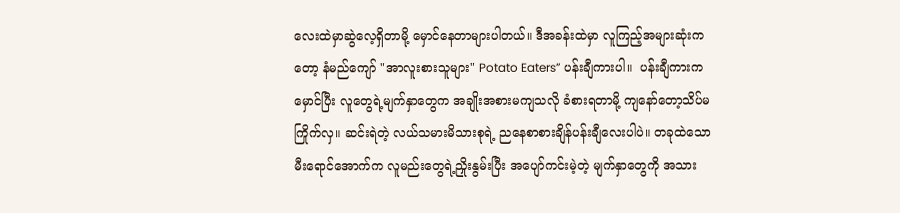လေးထဲမှာဆွဲလေ့ရှိတာမို့ မှောင်နေတာများပါတယ်။ ဒီအခန်းထဲမှာ လူကြည့်အများဆုံးကတော့ နံမည်ကျော် "အာလူးစားသူများ" Potato Eaters” ပန်းချီကားပါ။  ပန်းချီကားကမှောင်ပြီး လူတွေရဲ့မျက်နှာတွေက အချိုးအစားမကျသလို ခံစားရတာမို့ ကျနော်တော့သိပ်မကြိုက်လှ။ ဆင်းရဲတဲ့ လယ်သမားမိသားစုရဲ့ ညနေစာစားချိန်ပန်းချီလေးပါပဲ။ တခုထဲသောမီးရောင်အောက်က လူမည်းတွေရဲ့ညှိုးနွမ်းပြီး အပျော်ကင်းမဲ့တဲ့ မျက်နှာတွေကို အသား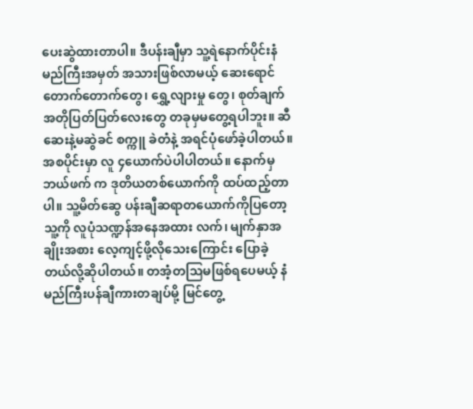ပေးဆွဲထားတာပါ။ ဒီပန်းချီမှာ သူ့ရဲနောက်ပိုင်းနံမည်ကြီးအမှတ် အသားဖြစ်လာမယ့် ဆေးရောင်တောက်တောက်တွေ၊ ရွှေ့လျားမှု တွေ၊ စုတ်ချက်အတိုပြတ်ပြတ်လေးတွေ တခုမှမတွေ့ရပါဘူး။ ဆီဆေးနဲ့မဆွဲခင် စက္ကူ ခဲတံနဲ့ အရင်ပုံဖော်ခဲ့ပါတယ်။ အစပိုင်းမှာ လူ ၄ယောက်ပဲပါပါတယ်။ နောက်မှ ဘယ်ဖက် က ဒုတိယတစ်ယောက်ကို ထပ်ထည့်တာပါ။ သူ့မိတ်ဆွေ ပန်းချီဆရာတယောက်ကိုပြတော့ သူ့ကို လူပုံသဏ္ဍန်အနေအထား လက်၊ မျက်နှာအချိုးအစား လေ့ကျင့်ဖို့လိုသေးကြောင်း ပြောခဲ့တယ်လို့ဆိုပါတယ်။ တအံ့တသြမဖြစ်ရပေမယ့် နံမည်ကြီးပန်ချီကားတချပ်မို့ မြင်တွေ့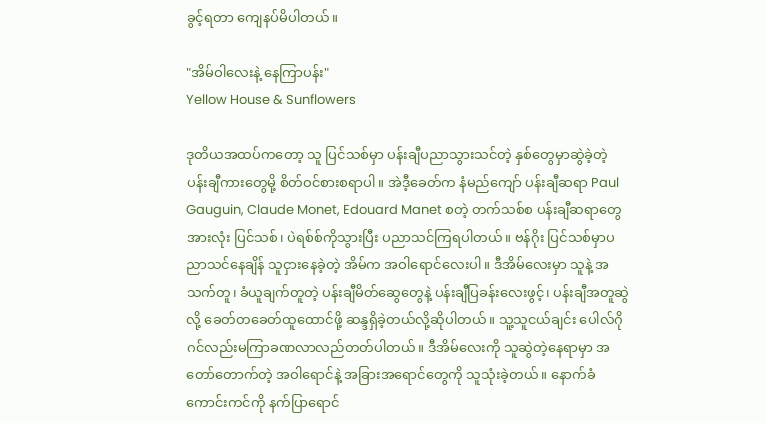ခွင့်ရတာ ကျေနပ်မိပါတယ်။

"အိမ်ဝါလေးနဲ့ နေကြာပန်း"
Yellow House & Sunflowers

ဒုတိယအထပ်ကတော့ သူ ပြင်သစ်မှာ ပန်းချီပညာသွားသင်တဲ့ နှစ်တွေမှာဆွဲခဲ့တဲ့ ပန်းချီကားတွေမို့ စိတ်ဝင်စားစရာပါ။ အဲဒီ့ခေတ်က နံမည်ကျော် ပန်းချီဆရာ Paul Gauguin, Claude Monet, Edouard Manet စတဲ့ တက်သစ်စ ပန်းချီဆရာတွေအားလုံး ပြင်သစ်၊ ပဲရစ်စ်ကိုသွားပြီး ပညာသင်ကြရပါတယ်။ ဗန်ဂိုး ပြင်သစ်မှာပညာသင်နေချိန် သူငှားနေခဲ့တဲ့ အိမ်က အဝါရောင်လေးပါ။ ဒီအိမ်လေးမှာ သူနဲ့ အသက်တူ၊ ခံယူချက်တူတဲ့ ပန်းချီမိတ်ဆွေတွေနဲ့ ပန်းချီပြခန်းလေးဖွင့်၊ ပန်းချီအတူဆွဲလို့ ခေတ်တခေတ်ထူထောင်ဖို့ ဆန္ဒရှိခဲ့တယ်လို့ဆိုပါတယ်။ သူ့သူငယ်ချင်း ပေါလ်ဂိုဂင်လည်းမကြာခဏလာလည်တတ်ပါတယ်။ ဒီအိမ်လေးကို သူဆွဲတဲ့နေရာမှာ အတော်တောက်တဲ့ အဝါရောင်နဲ့ အခြားအရောင်တွေကို သူသုံးခဲ့တယ်။ နောက်ခံကောင်းကင်ကို နက်ပြာရောင်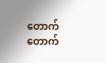တောက်တောက်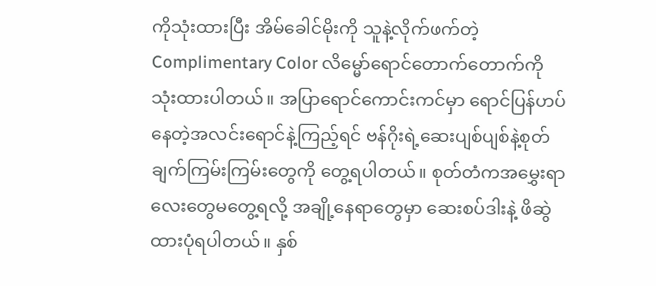ကိုသုံးထားပြီး အိမ်ခေါင်မိုးကို သူနဲ့လိုက်ဖက်တဲ့ Complimentary Color လိမ္မော်ရောင်တောက်တောက်ကို သုံးထားပါတယ်။ အပြာရောင်ကောင်းကင်မှာ ရောင်ပြန်ဟပ်နေတဲ့အလင်းရောင်နဲ့ကြည့်ရင် ဗန်ဂိုးရဲ့ဆေးပျစ်ပျစ်နဲ့စုတ်ချက်ကြမ်းကြမ်းတွေကို တွေ့ရပါတယ်။ စုတ်တံကအမွှေးရာလေးတွေမတွေ့ရလို့ အချို့နေရာတွေမှာ ဆေးစပ်ဒါးနဲ့ ဖိဆွဲထားပုံရပါတယ်။ နှစ်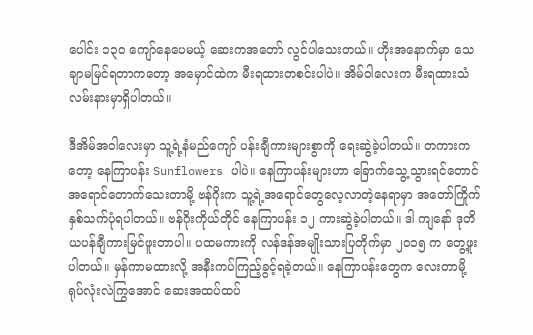ပေါင်း ၁၃၀ ကျော်နေပေမယ့် ဆေးကအတော် လွင်ပါသေးတယ်။ ဟိုးအနောက်မှာ သေချာမမြင်ရတာကတော့ အမှောင်ထဲက မီးရထားတစင်းပါပဲ။ အိမ်ဝါလေးက မီးရထားသံလမ်းနားမှာရှိပါတယ်။

ဒီအိမ်အဝါလေးမှာ သူ့ရဲ့နံမည်ကျော် ပန်းချီကားများစွာကို ရေးဆွဲခဲ့ပါတယ်။ တကားကတော့ နေကြာပန်း Sunflowers ပါပဲ။ နေကြာပန်းများဟာ ခြောက်သွေ့သွားရင်တောင် အရောင်တောက်သေးတာမို့ ဗန်ဂိုးက သူ့ရဲ့အရောင်တွေလေ့လာတဲ့နေရာမှာ အတော်ကြိုက်နှစ်သက်ပုံရပါတယ်။ ဗန်ဂိုးကိုယ်တိုင် နေကြာပန်း ၁၂ ကားဆွဲခဲ့ပါတယ်။ ဒါ ကျနော် ဒုတိယပန်ချီကားမြင်ဖူးတာပါ။ ပထမကားကို လန်ဒန်အမျိုးသားပြတိုက်မှာ ၂၀၁၅ က တွေ့ဖူးပါတယ်။ မှန်ကာမထားလို့ အနီးကပ်ကြည့်ခွင့်ရခဲ့တယ်။ နေကြာပန်းတွေက လေးတာမို့ ရုပ်လုံးလဲကြွအောင် ဆေးအထပ်ထပ်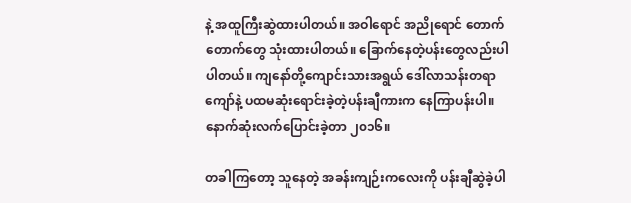နဲ့ အထူကြီးဆွဲထားပါတယ်။ အဝါရောင် အညိုရောင် တောက်တောက်တွေ သုံးထားပါတယ်။ ခြောက်နေတဲ့ပန်းတွေလည်းပါပါတယ်။ ကျနော်တို့ကျောင်းသားအရွယ် ဒေါ်လာသန်းတရာကျော်နဲ့ ပထမဆုံးရောင်းခဲ့တဲ့ပန်းချီကားက နေကြာပန်းပါ။ နောက်ဆုံးလက်ပြောင်းခဲ့တာ ၂၀၁၆။

တခါကြတော့ သူနေတဲ့ အခန်းကျဉ်းကလေးကို ပန်းချီဆွဲခဲ့ပါ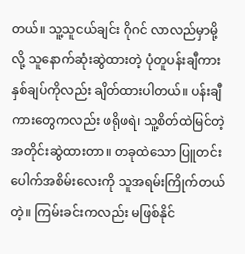တယ်။ သူ့သူငယ်ချင်း ဂိုဂင် လာလည်မှာမို့လို့ သူနောက်ဆုံးဆွဲထားတဲ့ ပုံတူပန်းချီကား နှစ်ချပ်ကိုလည်း ချိတ်ထားပါတယ်။ ပန်းချီကားတွေကလည်း ဖရိုဖရဲ၊ သူ့စိတ်ထဲမြင်တဲ့အတိုင်းဆွဲထားတာ။ တခုထဲသော ပြူတင်းပေါက်အစိမ်းလေးကို သူအရမ်းကြိုက်တယ်တဲ့။ ကြမ်းခင်းကလည်း မဖြစ်နိုင်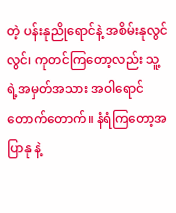တဲ့ ပန်းနုညိုရောင်နဲ့ အစိမ်းနုလွင်လွင်၊ ကုတင်ကြတော့လည်း သူ့ရဲ့အမှတ်အသား အဝါရောင်တောက်တောက်။ နံရံကြတော့အပြာနု နဲ့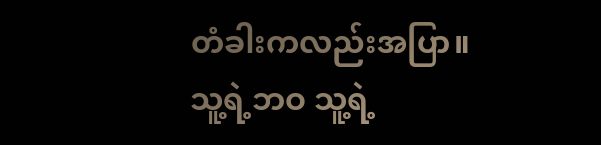တံခါးကလည်းအပြာ။
သူ့ရဲ့ဘဝ သူ့ရဲ့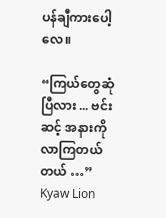ပန်ချီကားပေါ့လေ။

“ကြယ်တွေဆုံပြီလား ... ဗင်းဆင့် အနားကို လာကြတယ်တယ် …”
Kyaw Lion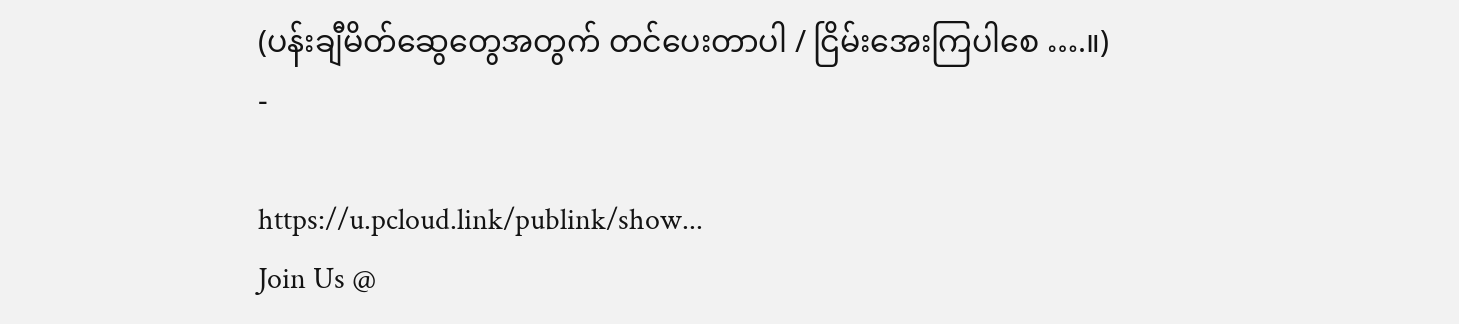(ပန်းချီမိတ်ဆွေတွေအတွက် တင်ပေးတာပါ / ငြိမ်းအေးကြပါစေ ….။)
-

https://u.pcloud.link/publink/show...
Join Us @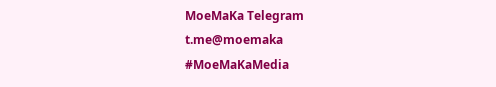MoeMaKa Telegram
t.me@moemaka
#MoeMaKaMedia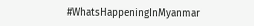#WhatsHappeningInMyanmar